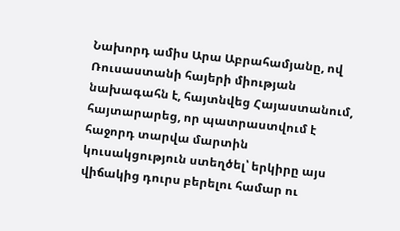Նախորդ ամիս Արա Աբրահամյանը, ով Ռուսաստանի հայերի միության նախագահն է, հայտնվեց Հայաստանում, հայտարարեց, որ պատրաստվում է հաջորդ տարվա մարտին կուսակցություն ստեղծել՝ երկիրը այս վիճակից դուրս բերելու համար ու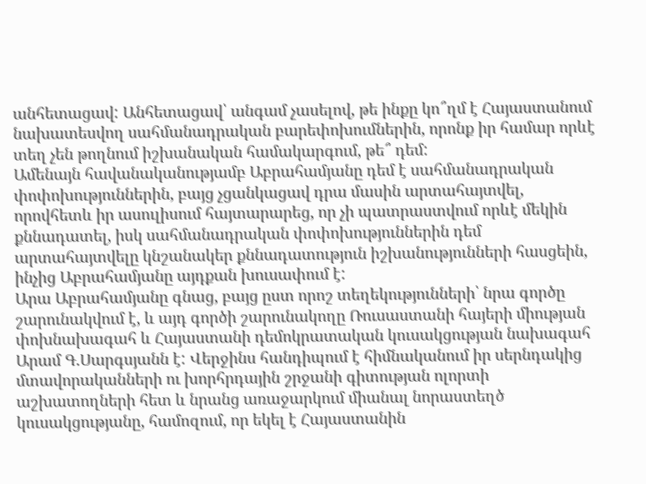անհետացավ: Անհետացավ՝ անգամ չասելով, թե ինքը կո՞ղմ է Հայաստանում նախատեսվող սահմանադրական բարեփոխումներին, որոնք իր համար որևէ տեղ չեն թողնում իշխանական համակարգում, թե՞ դեմ:
Ամենայն հավանականությամբ Աբրահամյանը դեմ է սահմանադրական փոփոխություններին, բայց չցանկացավ դրա մասին արտահայտվել, որովհետև իր ասուլիսում հայտարարեց, որ չի պատրաստվում որևէ մեկին քննադատել, իսկ սահմանադրական փոփոխություններին դեմ արտահայտվելը կնշանակեր քննադատություն իշխանությունների հասցեին, ինչից Աբրահամյանը այդքան խուսափում է:
Արա Աբրահամյանը գնաց, բայց ըստ որոշ տեղեկությունների՝ նրա գործը շարունակվում է, և այդ գործի շարունակողը Ռուսաստանի հայերի միության փոխնախագահ և Հայաստանի դեմոկրատական կուսակցության նախագահ Արամ Գ.Սարգսյանն է: Վերջինս հանդիպում է հիմնականում իր սերնդակից մտավորականների ու խորհրդային շրջանի գիտության ոլորտի աշխատողների հետ և նրանց առաջարկում միանալ նորաստեղծ կուսակցությանը, համոզում, որ եկել է Հայաստանին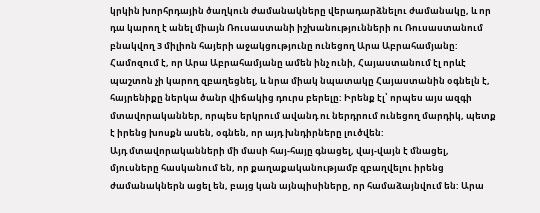կրկին խորհրդային ծաղկուն ժամանակները վերադարձնելու ժամանակը, և որ դա կարող է անել միայն Ռուսաստանի իշխանությունների ու Ռուսաստանում բնակվող 3 միլիոն հայերի աջակցությունը ունեցող Արա Աբրահամյանը: Համոզում է, որ Արա Աբրահամյանը ամեն ինչ ունի, Հայաստանում էլ որևէ պաշտոն չի կարող զբաղեցնել, և նրա միակ նպատակը Հայաստանին օգնելն է, հայրենիքը ներկա ծանր վիճակից դուրս բերելը: Իրենք էլ՝ որպես այս ազգի մտավորականներ, որպես երկրում ավանդ ու ներդրում ունեցող մարդիկ, պետք է իրենց խոսքն ասեն, օգնեն, որ այդ խնդիրները լուծվեն:
Այդ մտավորականների մի մասի հայ-հայը գնացել, վայ-վայն է մնացել, մյուսները հասկանում են, որ քաղաքականությամբ զբաղվելու իրենց ժամանակներն ացել են, բայց կան այնպիսիները, որ համաձայնվում են: Արա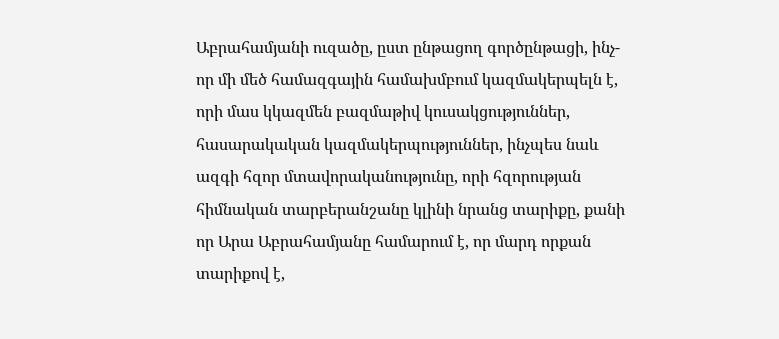Աբրահամյանի ուզածը, ըստ ընթացող գործընթացի, ինչ-որ մի մեծ համազգային համախմբում կազմակերպելն է, որի մաս կկազմեն բազմաթիվ կուսակցություններ, հասարակական կազմակերպություններ, ինչպես նաև ազգի հզոր մտավորականությունը, որի հզորության հիմնական տարբերանշանը կլինի նրանց տարիքը, քանի որ Արա Աբրահամյանը համարում է, որ մարդ որքան տարիքով է,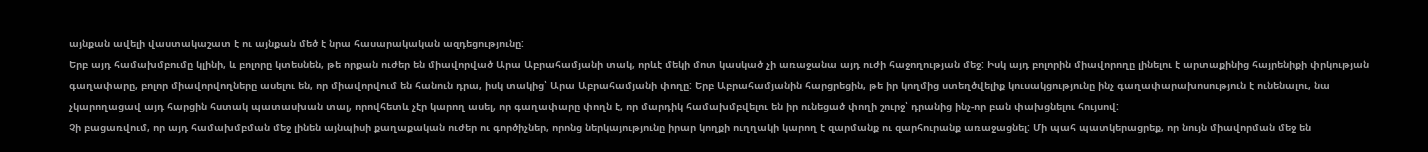այնքան ավելի վաստակաշատ է ու այնքան մեծ է նրա հասարակական ազդեցությունը:
Երբ այդ համախմբումը կլինի, և բոլորը կտեսնեն, թե որքան ուժեր են միավորված Արա Աբրահամյանի տակ, որևէ մեկի մոտ կասկած չի առաջանա այդ ուժի հաջողության մեջ: Իսկ այդ բոլորին միավորողը լինելու է արտաքինից հայրենիքի փրկության գաղափարը, բոլոր միավորվողները ասելու են, որ միավորվում են հանուն դրա, իսկ տակից՝ Արա Աբրահամյանի փողը: Երբ Աբրահամյանին հարցրեցին, թե իր կողմից ստեղծվելիք կուսակցությունը ինչ գաղափարախոսություն է ունենալու, նա չկարողացավ այդ հարցին հստակ պատասխան տալ, որովհետև չէր կարող ասել, որ գաղափարը փողն է, որ մարդիկ համախմբվելու են իր ունեցած փողի շուրջ՝ դրանից ինչ-որ բան փախցնելու հույսով:
Չի բացառվում, որ այդ համախմբման մեջ լինեն այնպիսի քաղաքական ուժեր ու գործիչներ, որոնց ներկայությունը իրար կողքի ուղղակի կարող է զարմանք ու զարհուրանք առաջացնել: Մի պահ պատկերացրեք, որ նույն միավորման մեջ են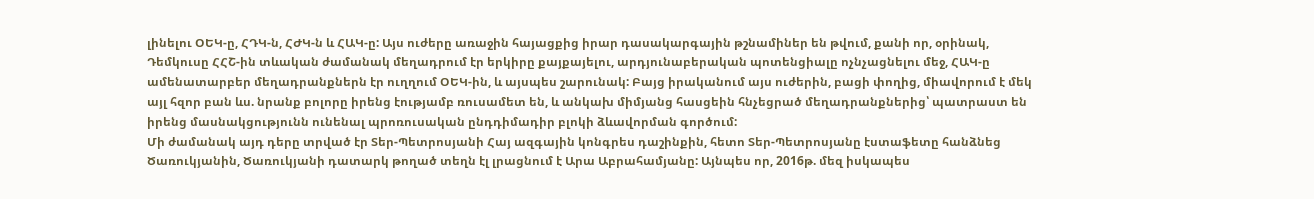լինելու ՕԵԿ-ը, ՀԴԿ-ն, ՀԺԿ-ն և ՀԱԿ-ը: Այս ուժերը առաջին հայացքից իրար դասակարգային թշնամիներ են թվում, քանի որ, օրինակ, Դեմկուսը ՀՀՇ-ին տևական ժամանակ մեղադրում էր երկիրը քայքայելու, արդյունաբերական պոտենցիալը ոչնչացնելու մեջ, ՀԱԿ-ը ամենատարբեր մեղադրանքներն էր ուղղում ՕԵԿ-ին, և այսպես շարունակ: Բայց իրականում այս ուժերին, բացի փողից, միավորում է մեկ այլ հզոր բան ևս. նրանք բոլորը իրենց էությամբ ռուսամետ են, և անկախ միմյանց հասցեին հնչեցրած մեղադրանքներից՝ պատրաստ են իրենց մասնակցությունն ունենալ պրոռուսական ընդդիմադիր բլոկի ձևավորման գործում:
Մի ժամանակ այդ դերը տրված էր Տեր-Պետրոսյանի Հայ ազգային կոնգրես դաշինքին, հետո Տեր-Պետրոսյանը էստաֆետը հանձնեց Ծառուկյանին, Ծառուկյանի դատարկ թողած տեղն էլ լրացնում է Արա Աբրահամյանը: Այնպես որ, 2016թ. մեզ իսկապես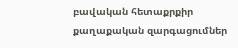բավական հետաքրքիր քաղաքական զարգացումներ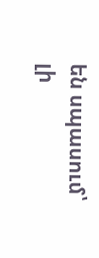են սպասում՝ լի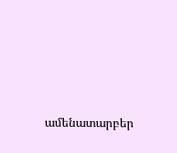ամենատարբեր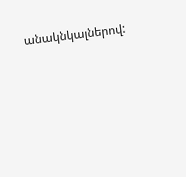անակնկալներով: